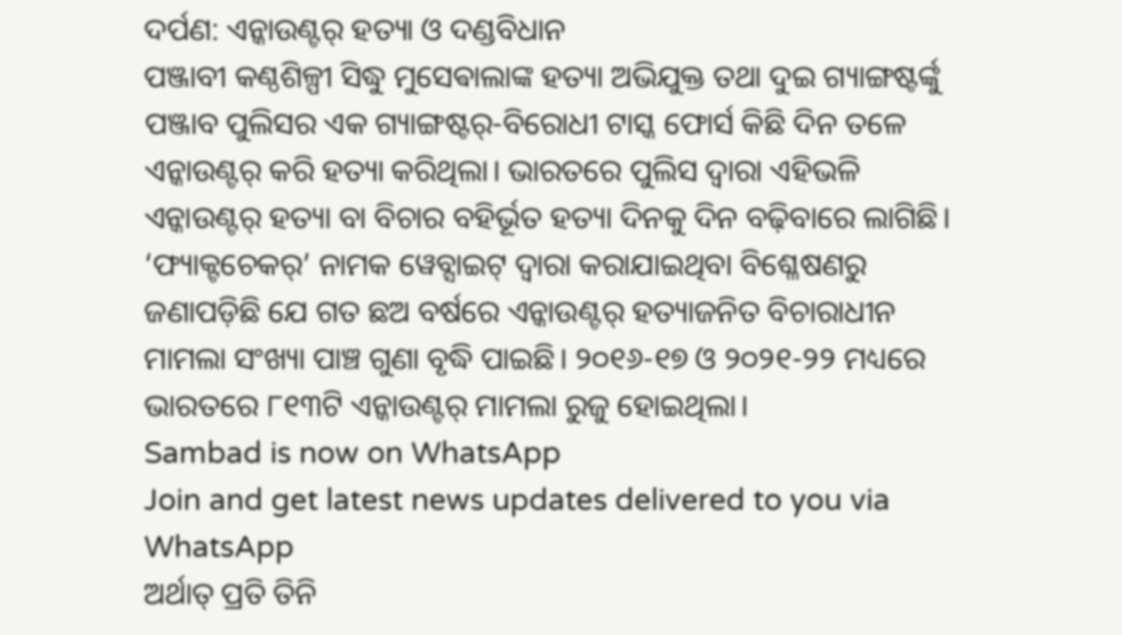ଦର୍ପଣ: ଏନ୍କାଉଣ୍ଟର୍ ହତ୍ୟା ଓ ଦଣ୍ଡବିଧାନ
ପଞ୍ଜାବୀ କଣ୍ଠଶିଳ୍ପୀ ସିଦ୍ଧୁ ମୁସେଵାଲାଙ୍କ ହତ୍ୟା ଅଭିଯୁକ୍ତ ତଥା ଦୁଇ ଗ୍ୟାଙ୍ଗଷ୍ଟର୍ଙ୍କୁ ପଞ୍ଜାବ ପୁଲିସର ଏକ ଗ୍ୟାଙ୍ଗଷ୍ଟର୍-ବିରୋଧୀ ଟାସ୍କ ଫୋର୍ସ କିଛି ଦିନ ତଳେ ଏନ୍କାଉଣ୍ଟର୍ କରି ହତ୍ୟା କରିଥିଲା। ଭାରତରେ ପୁଲିସ ଦ୍ବାରା ଏହିଭଳି ଏନ୍କାଉଣ୍ଟର୍ ହତ୍ୟା ବା ବିଚାର ବହିର୍ଭୂତ ହତ୍ୟା ଦିନକୁ ଦିନ ବଢ଼ିବାରେ ଲାଗିଛି। ‘ଫ୍ୟାକ୍ଟଚେକର୍’ ନାମକ ୱେବ୍ସାଇଟ୍ ଦ୍ବାରା କରାଯାଇଥିବା ବିଶ୍ଳେଷଣରୁ ଜଣାପଡ଼ିଛି ଯେ ଗତ ଛଅ ବର୍ଷରେ ଏନ୍କାଉଣ୍ଟର୍ ହତ୍ୟାଜନିତ ବିଚାରାଧୀନ ମାମଲା ସଂଖ୍ୟା ପାଞ୍ଚ ଗୁଣା ବୃଦ୍ଧି ପାଇଛି। ୨୦୧୬-୧୭ ଓ ୨୦୨୧-୨୨ ମଧ୍ୟରେ ଭାରତରେ ୮୧୩ଟି ଏନ୍କାଉଣ୍ଟର୍ ମାମଲା ରୁଜୁ ହୋଇଥିଲା।
Sambad is now on WhatsApp
Join and get latest news updates delivered to you via WhatsApp
ଅର୍ଥାତ୍ ପ୍ରତି ତିନି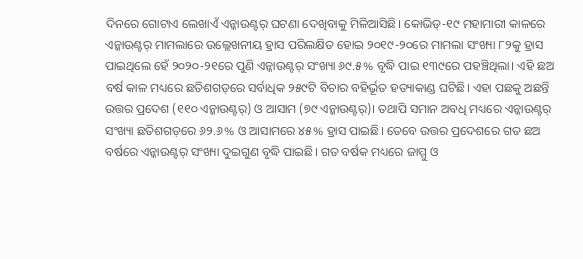ଦିନରେ ଗୋଟାଏ ଲେଖାଏଁ ଏନ୍କାଉଣ୍ଟର୍ ଘଟଣା ଦେଖିବାକୁ ମିଳିଆସିଛି। କୋଭିଡ୍-୧୯ ମହାମାରୀ କାଳରେ ଏନ୍କାଉଣ୍ଟର୍ ମାମଲାରେ ଉଲ୍ଲେଖନୀୟ ହ୍ରାସ ପରିଲକ୍ଷିତ ହୋଇ ୨୦୧୯-୨୦ରେ ମାମଲା ସଂଖ୍ୟା ୮୨କୁ ହ୍ରାସ ପାଇଥିଲେ ହେଁ ୨୦୨୦-୨୧ରେ ପୁଣି ଏନ୍କାଉଣ୍ଟର୍ ସଂଖ୍ୟା ୬୯.୫% ବୃଦ୍ଧି ପାଇ ୧୩୯ରେ ପହଞ୍ଚିଥିଲା। ଏହି ଛଅ ବର୍ଷ କାଳ ମଧ୍ୟରେ ଛତିଶଗଡ଼ରେ ସର୍ବାଧିକ ୨୫୯ଟି ବିଚାର ବହିର୍ଭୂତ ହତ୍ୟାକାଣ୍ଡ ଘଟିଛି। ଏହା ପଛକୁ ଅଛନ୍ତି ଉତ୍ତର ପ୍ରଦେଶ (୧୧୦ ଏନ୍କାଉଣ୍ଟର୍) ଓ ଆସାମ (୭୯ ଏନ୍କାଉଣ୍ଟର୍)। ତଥାପି ସମାନ ଅବଧି ମଧ୍ୟରେ ଏନ୍କାଉଣ୍ଟର୍ ସଂଖ୍ୟା ଛତିଶଗଡ଼ରେ ୬୨.୬% ଓ ଆସାମରେ ୪୫% ହ୍ରାସ ପାଇଛି। ତେବେ ଉତ୍ତର ପ୍ରଦେଶରେ ଗତ ଛଅ ବର୍ଷରେ ଏନ୍କାଉଣ୍ଟର୍ ସଂଖ୍ୟା ଦୁଇଗୁଣ ବୃଦ୍ଧି ପାଇଛି। ଗତ ବର୍ଷକ ମଧ୍ୟରେ ଜାମ୍ମୁ ଓ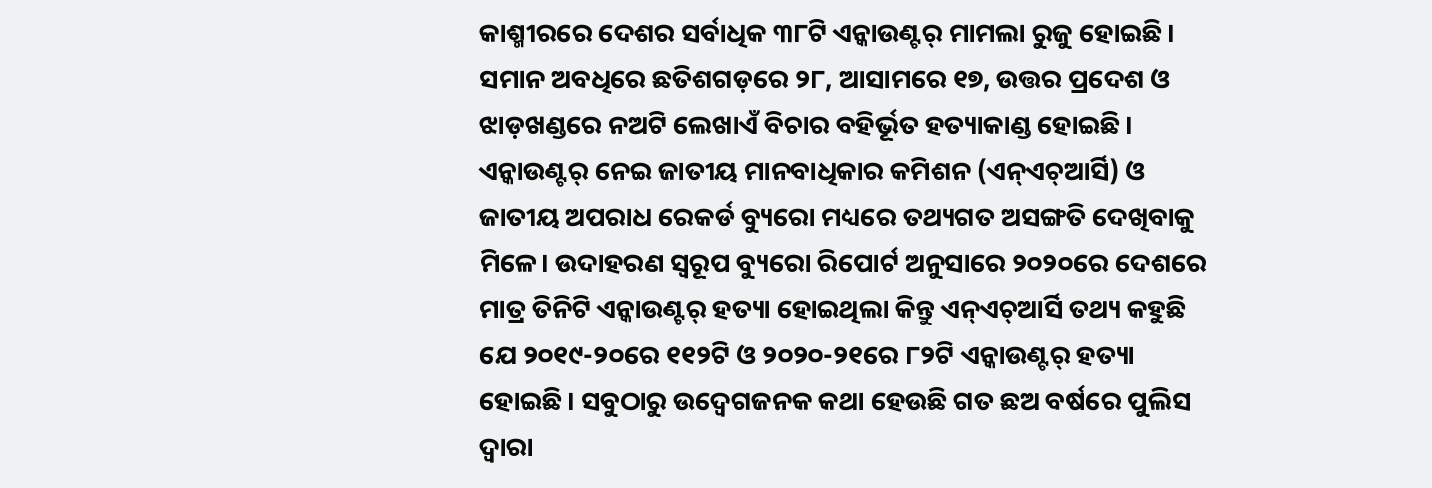କାଶ୍ମୀରରେ ଦେଶର ସର୍ବାଧିକ ୩୮ଟି ଏନ୍କାଉଣ୍ଟର୍ ମାମଲା ରୁଜୁ ହୋଇଛି।
ସମାନ ଅବଧିରେ ଛତିଶଗଡ଼ରେ ୨୮, ଆସାମରେ ୧୭, ଉତ୍ତର ପ୍ରଦେଶ ଓ ଝାଡ଼ଖଣ୍ଡରେ ନଅଟି ଲେଖାଏଁ ବିଚାର ବହିର୍ଭୂତ ହତ୍ୟାକାଣ୍ଡ ହୋଇଛି। ଏନ୍କାଉଣ୍ଟର୍ ନେଇ ଜାତୀୟ ମାନବାଧିକାର କମିଶନ (ଏନ୍ଏଚ୍ଆର୍ସି) ଓ ଜାତୀୟ ଅପରାଧ ରେକର୍ଡ ବ୍ୟୁରୋ ମଧ୍ୟରେ ତଥ୍ୟଗତ ଅସଙ୍ଗତି ଦେଖିବାକୁ ମିଳେ। ଉଦାହରଣ ସ୍ବରୂପ ବ୍ୟୁରୋ ରିପୋର୍ଟ ଅନୁସାରେ ୨୦୨୦ରେ ଦେଶରେ ମାତ୍ର ତିନିଟି ଏନ୍କାଉଣ୍ଟର୍ ହତ୍ୟା ହୋଇଥିଲା କିନ୍ତୁ ଏନ୍ଏଚ୍ଆର୍ସି ତଥ୍ୟ କହୁଛି ଯେ ୨୦୧୯-୨୦ରେ ୧୧୨ଟି ଓ ୨୦୨୦-୨୧ରେ ୮୨ଟି ଏନ୍କାଉଣ୍ଟର୍ ହତ୍ୟା ହୋଇଛି। ସବୁଠାରୁ ଉଦ୍ବେଗଜନକ କଥା ହେଉଛି ଗତ ଛଅ ବର୍ଷରେ ପୁଲିସ ଦ୍ବାରା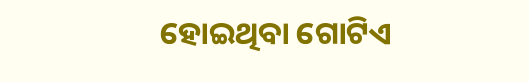ହୋଇଥିବା ଗୋଟିଏ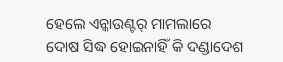ହେଲେ ଏନ୍କାଉଣ୍ଟର୍ ମାମଲାରେ ଦୋଷ ସିଦ୍ଧ ହୋଇନାହିଁ କି ଦଣ୍ଡାଦେଶ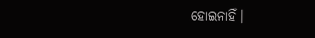ହୋଇନାହିଁ।